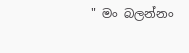" මං බලන්නං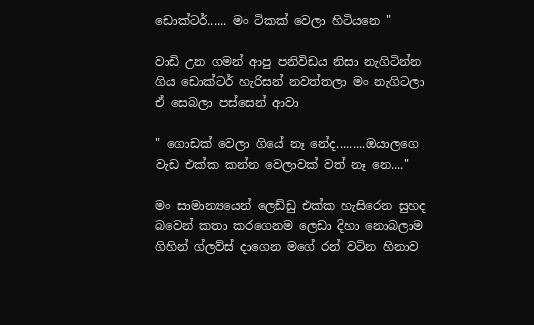ඩොක්ටර්...... මං ටිකක් වෙලා හිටියනෙ "

වාඩි උන ගමන් ආපු පනිවිඩය නිසා නැගිටින්න ගිය ඩොක්ටර් හැරිසන් නවත්තලා මං නැගිටලා ඒ සෙබලා පස්සෙන් ආවා

" ගොඩක් වෙලා ගියේ නෑ නේද.........ඔයාලගෙ වැඩ එක්ක කන්න වෙලාවක් වත් නෑ නෙ...."

මං සාමාන්‍යයෙන් ලෙඩ්ඩු එක්ක හැසිරෙන සුහද බවෙන් කතා කරගෙනම ලෙඩා දිහා නොබලාම ගිහින් ග්ලව්ස් දාගෙන මගේ රන් වටින හිනාව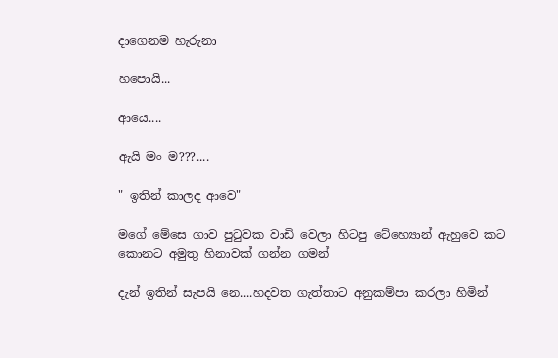දාගෙනම හැරුනා

හපොයි...

ආයෙ....

ඇයි මං ම???....

" ඉතින් කාලද ආවෙ"

මගේ මේසෙ ගාව පුටුවක වාඩි වෙලා හිටපු ටේහ්‍යොන් ඇහුවෙ කට කොනට අමුතු හිනාවක් ගන්න ගමන්

දැන් ඉතින් සැපයි නෙ....හදවත ගැත්තාට අනුකම්පා කරලා හිමින්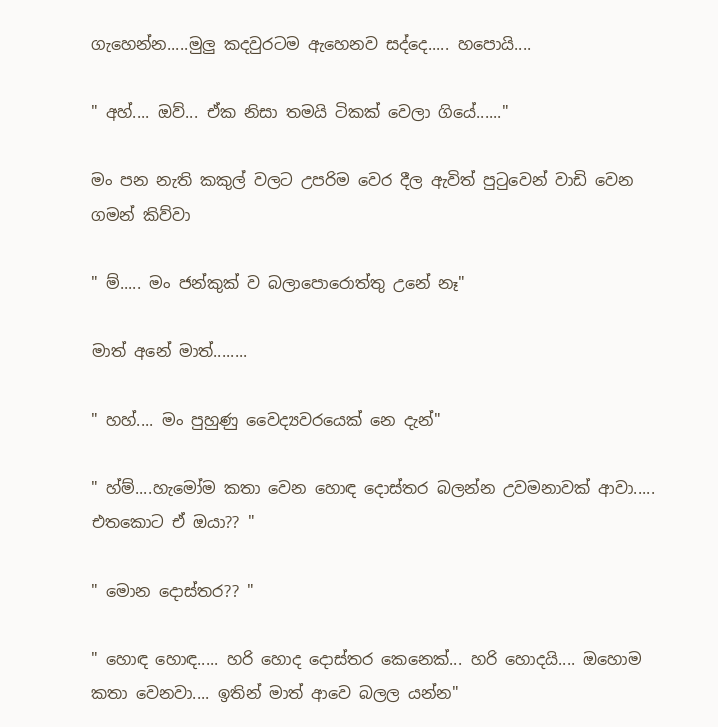ගැහෙන්න.....මුලු කදවුරටම ඇහෙනව සද්දෙ..... හපොයි....

" අහ්.... ඔව්... ඒක නිසා තමයි ටිකක් වෙලා ගියේ......"

මං පන නැති කකුල් වලට උපරිම වෙර දීල ඇවිත් පුටුවෙන් වාඩි වෙන ගමන් කිව්වා

" ම්..... මං ජන්කුක් ව බලාපොරොත්තු උනේ නෑ"

මාත් අනේ මාත්........

" හහ්.... මං පුහුණු වෛද්‍යවරයෙක් නෙ දැන්"

" හ්ම්....හැමෝම කතා වෙන හොඳ දොස්තර බලන්න උවමනාවක් ආවා..... එතකොට ඒ ඔයා?? "

" මොන දොස්තර?? "

" හොඳ හොඳ..... හරි හොද දොස්තර කෙනෙක්... හරි හොදයි.... ඔහොම කතා වෙනවා.... ඉතින් මාත් ආවෙ බලල යන්න"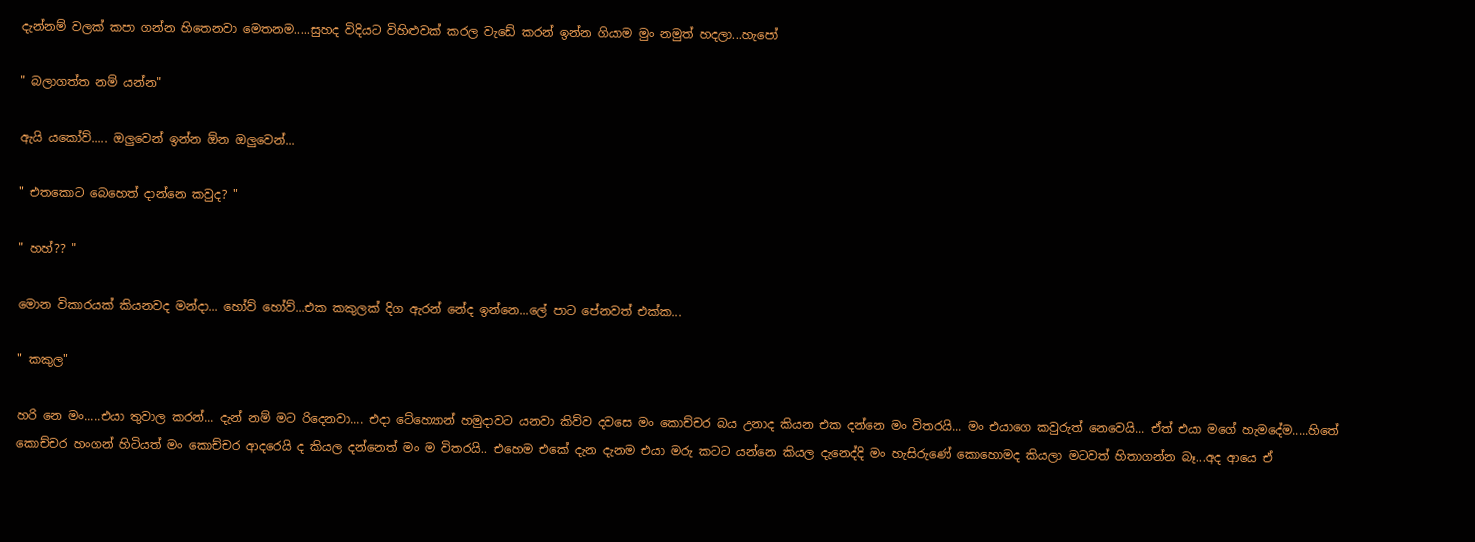දැන්නම් වලක් කපා ගන්න හිතෙනවා මෙතනම.....සුහද විදියට විහිළුවක් කරල වැඩේ කරන් ඉන්න ගියාම මුං නමුත් හදලා...හැපෝ

" බලාගත්ත නම් යන්න"

ඇයි යකෝව්..... ඔලුවෙන් ඉන්න ඕන ඔලුවෙන්...

" එතකොට බෙහෙත් දාන්නෙ කවුද? "

" හහ්?? "

මොන විකාරයක් කියනවද මන්දා... හෝව් හෝව්...එක කකුලක් දිග ඇරන් නේද ඉන්නෙ...ලේ පාට පේනවත් එක්ක...

" කකුල"

හරි නෙ මං.....එයා තුවාල කරන්... දැන් නම් මට රිදෙනවා.... එදා ටේහ්‍යොන් හමුදාවට යනවා කිව්ව දවසෙ මං කොච්චර බය උනාද කියන එක දන්නෙ මං විතරයි... මං එයාගෙ කවුරුත් නෙවෙයි... ඒත් එයා මගේ හැමදේම.....හිතේ කොච්චර හංගන් හිටියත් මං කොච්චර ආදරෙයි ද කියල දන්නෙත් මං ම විතරයි.. එහෙම එකේ දැන දැනම එයා මරු කටට යන්නෙ කියල දැනෙද්දි මං හැසිරුණේ කොහොමද කියලා මටවත් හිතාගන්න බෑ...අද ආයෙ ඒ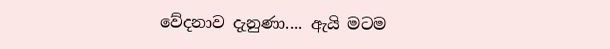වේදනාව දැනුණා.... ඇයි මටම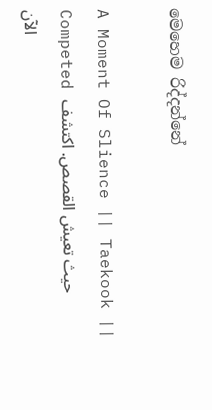මෙහෙම රිද්දන්නේ

A Moment Of Slience || Taekook || Competed حيث تعيش القصص. اكتشف الآن